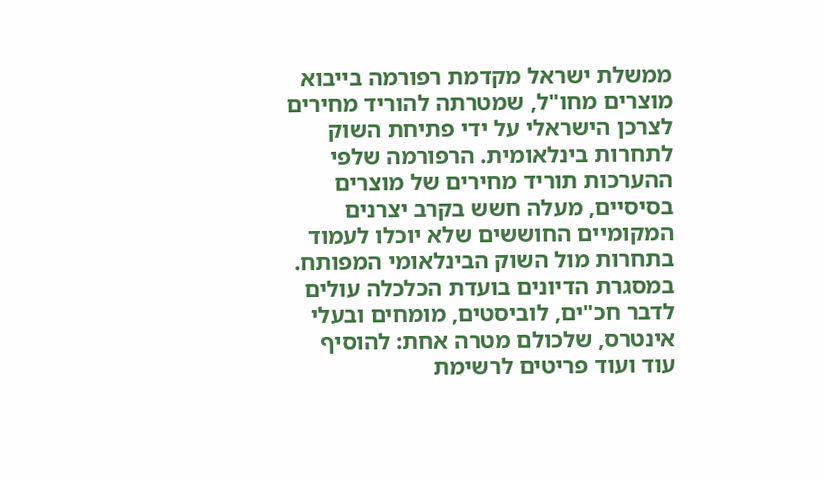ממשלת ישראל מקדמת רפורמה בייבוא מוצרים מחו"ל, שמטרתה להוריד מחירים לצרכן הישראלי על ידי פתיחת השוק לתחרות בינלאומית. הרפורמה שלפי ההערכות תוריד מחירים של מוצרים בסיסיים, מעלה חשש בקרב יצרנים המקומיים החוששים שלא יוכלו לעמוד בתחרות מול השוק הבינלאומי המפותח.
במסגרת הדיונים בועדת הכלכלה עולים לדבר חכ"ים, לוביסטים, מומחים ובעלי אינטרס, שלכולם מטרה אחת: להוסיף עוד ועוד פריטים לרשימת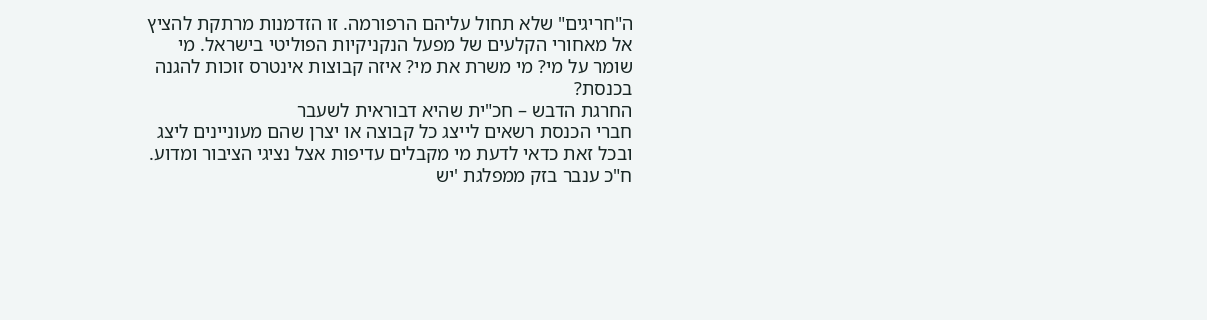ה"חריגים" שלא תחול עליהם הרפורמה. זו הזדמנות מרתקת להציץ אל מאחורי הקלעים של מפעל הנקניקיות הפוליטי בישראל. מי שומר על מי? מי משרת את מי? איזה קבוצות אינטרס זוכות להגנה בכנסת?
החרגת הדבש – חכ"ית שהיא דבוראית לשעבר
חברי הכנסת רשאים לייצג כל קבוצה או יצרן שהם מעוניינים ליצג ובכל זאת כדאי לדעת מי מקבלים עדיפות אצל נציגי הציבור ומדוע. ח"כ ענבר בזק ממפלגת 'יש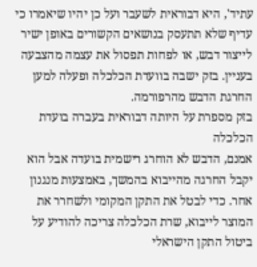עתיד', היא דבוראית לשעבר ועל כן יהיו שיאמרו כי עדיף שלא תתעסק בנושאים הקשורים באופן ישיר לייצור דבש, או לפחות תפסול את עצמה מהצבעה בעניין. בזק ישבה בוועדת הכלכלה ופעלה למען החרגת הדבש מהרפורמה.
בזק מספרת על היותה דבוראית בעברה בועדת הכלכלה
אמנם, הדבש לא הוחרג רישמית בועדה אבל הוא יקבל החרגה מהייבוא בהמשך, באמצעות מנגנון אחר. כדי לבטל את התקן המקומי ולשחרר את המוצר לייבוא, שרת הכלכלה צריכה להודיע על ביטול התקן הישראלי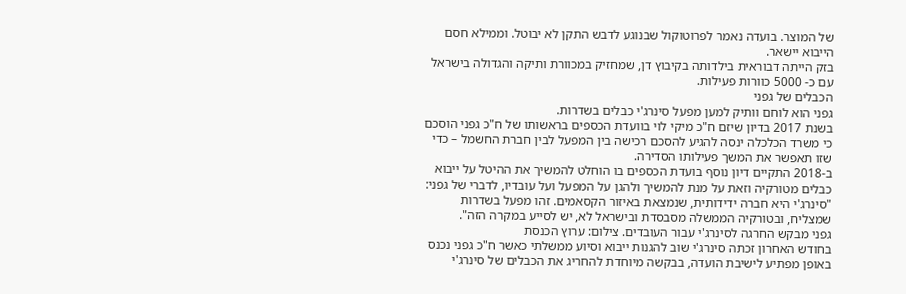של המוצר. בועדה נאמר לפרוטוקול שבנוגע לדבש התקן לא יבוטל. וממילא חסם הייבוא יישאר.
בזק הייתה דבוראית בילדותה בקיבוץ דן, שמחזיק במכוורת ותיקה והגדולה בישראל עם כ- 5000 כוורות פעילות.
הכבלים של גפני
גפני הוא לוחם וותיק למען מפעל סינרג'י כבלים בשדרות.
בשנת 2017 בדיון שיזם ח"כ מיקי לוי בוועדת הכספים בראשותו של ח"כ גפני הוסכם כי משרד הכלכלה ינסה להגיע להסכם רכישה בין המפעל לבין חברת החשמל – כדי שזו תאפשר את המשך פעילותו הסדירה.
ב-2018 התקיים דיון נוסף בועדת הכספים בו הוחלט להמשיך את ההיטל על ייבוא כבלים מטורקיה וזאת על מנת להמשיך ולהגן על המפעל ועל עובדיו, לדברי של גפני: "סינרג'י היא חברה ידידותית, שנמצאת באיזור הקסאמים. זהו מפעל בשדרות שמצליח, ובטורקיה הממשלה מסבסדת ובישראל לא, יש לסייע במקרה הזה".
גפני מבקש החרגה לסינרג'י עבור העובדים. צילום: ערוץ הכנסת
בחודש האחרון זכתה סינרג'י שוב להגנות ייבוא וסיוע ממשלתי כאשר ח"כ גפני נכנס באופן מפתיע לישיבת הועדה, בבקשה מיוחדת להחריג את הכבלים של סינרג'י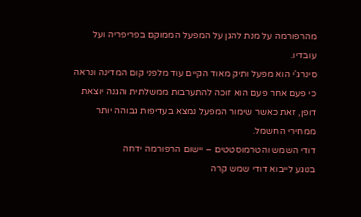מהרפורמה על מנת להגן על המפעל הממוקם בפריפריה ועל עובדיו.
סינרג'י הוא מפעל ותיק מאוד הקיים עוד מלפני קום המדינה ונראה כי פעם אחר פעם הוא זוכה להתערבות ממשלתית והגנה יוצאת דופן, זאת כאשר שימור המפעל נמצא בעדיפות גבוהה יותר ממחירי החשמל.
דודי השמש והטרמוסטטים – יישום הרפורמה ידחה
בנוגע לייבוא דודי שמש קרה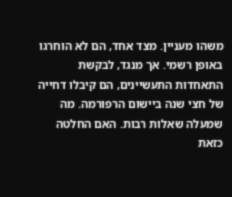משהו מעניין. מצד אחד, הם לא הוחרגו באופן רשמי. אך מנגד, לבקשת התאחדות התעשיינים, הם קיבלו דחייה של חצי שנה ביישום הרפורמה. מה שמעלה שאלות רבות. האם החלטה כזאת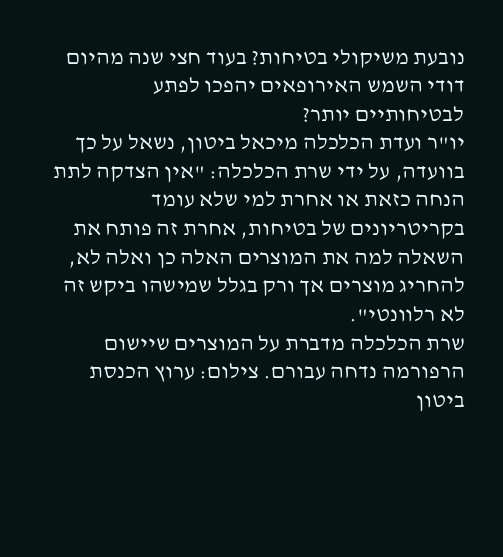נובעת משיקולי בטיחות? בעוד חצי שנה מהיום דודי השמש האירופאים יהפכו לפתע לבטיחותיים יותר?
יו"ר ועדת הכלכלה מיכאל ביטון, נשאל על כך בוועדה, על ידי שרת הכלכלה: "אין הצדקה לתת הנחה כזאת או אחרת למי שלא עומד בקריטריונים של בטיחות, אחרת זה פותח את השאלה למה את המוצרים האלה כן ואלה לא, להחריג מוצרים אך ורק בגלל שמישהו ביקש זה לא רלוונטי".
שרת הכלכלה מדברת על המוצרים שיישום הרפורמה נדחה עבורם. צילום: ערוץ הכנסת
ביטון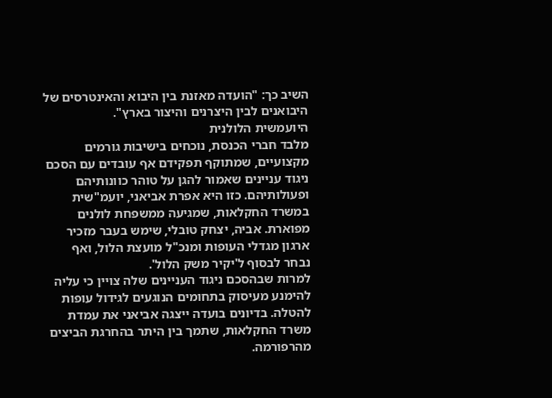השיב כך: "הועדה מאזנת בין היבוא והאינטרסים של היבואנים לבין היצרנים והיצור בארץ".
היועמשית הלולנית
מלבד חברי הכנסת, נוכחים בישיבות גורמים מקצועיים, שמתוקף תפקידם אף עובדים עם הסכם ניגוד עניינים שאמור להגן על טוהר כוונותיהם ופעולותיהם. כזו היא אפרת אביאני, יועמ"שית במשרד החקלאות, שמגיעה ממשפחת לולנים מפוארת. אביה, יצחק טובלי, שימש בעבר מזכיר ארגון מגדלי העופות ומנכ"ל מועצת הלול, ואף נבחר לבסוף ל'יקיר משק הלול'.
למרות שבהסכם ניגוד העניינים שלה צויין כי עליה להימנע מעיסוק בתחומים הנוגעים לגידול עופות להטלה. בדיונים בועדה ייצגה אביאני את עמדת משרד החקלאות, שתמך בין היתר בהחרגת הביצים מהרפורמה.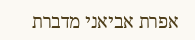אפרת אביאני מדברת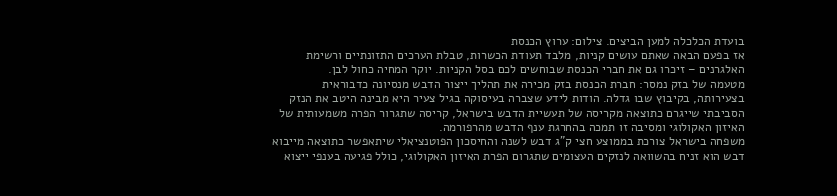בועדת הכלכלה למען הביצים. צילום: ערוץ הכנסת
אז בפעם הבאה שאתם עושים קניות, מלבד תעודת הכשרות, טבלת הערכים התזונתיים ורשימת האלגרנים – זיכרו גם את חברי הכנסת שבוחשים לכם בסל הקניות. יוקר המחיה כחול לבן.
מטעמה של בזק נמסר: חברת הכנסת בזק מכירה את תהליך ייצור הדבש מנסיונה כדבוראית בצעירותה, בקיבוץ שבו גדלה. הודות לידע שצברה בעיסוקה בגיל צעיר היא מבינה היטב את הנזק הסביבתי שייגרם כתוצאה מקריסה של תעשיית הדבש בישראל, קריסה שתגרור הפרה משמעותית של האיזון האקולוגי ומסיבה זו תמכה בהחרגת ענף הדבש מהרפורמה.
משפחה בישראל צורכת בממוצע חצי ק"ג דבש לשנה והחיסכון הפוטנציאלי שיתאפשר כתוצאה מייבוא דבש הוא זניח בהשוואה לנזקים העצומים שתגרום הפרת האיזון האקולוגי, כולל פגיעה בענפי ייצוא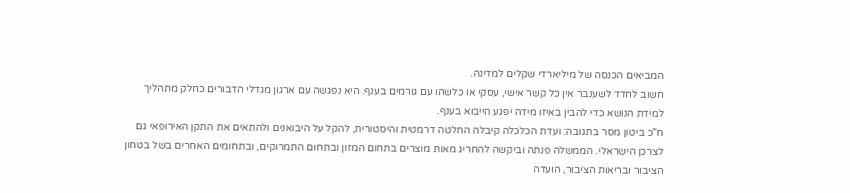המביאים הכנסה של מיליארדי שקלים למדינה.
חשוב לחדד לשענבר אין כל קשר אישי, עסקי או כלשהו עם גורמים בענף. היא נפגשה עם ארגון מגדלי הדבורים כחלק מתהליך למידת הנושא כדי להבין באיזו מידה יפגע הייבוא בענף.
ח"כ ביטון מסר בתגובה: ועדת הכלכלה קיבלה החלטה דרמטית והיסטורית, להקל על היבואנים ולהתאים את התקן האירופאי גם לצרכן הישראלי. הממשלה פנתה וביקשה להחריג מאות מוצרים בתחום המזון ובתחום התמרוקים, ובתחומים האחרים בשל בטחון הציבור ובריאות הציבור, הועדה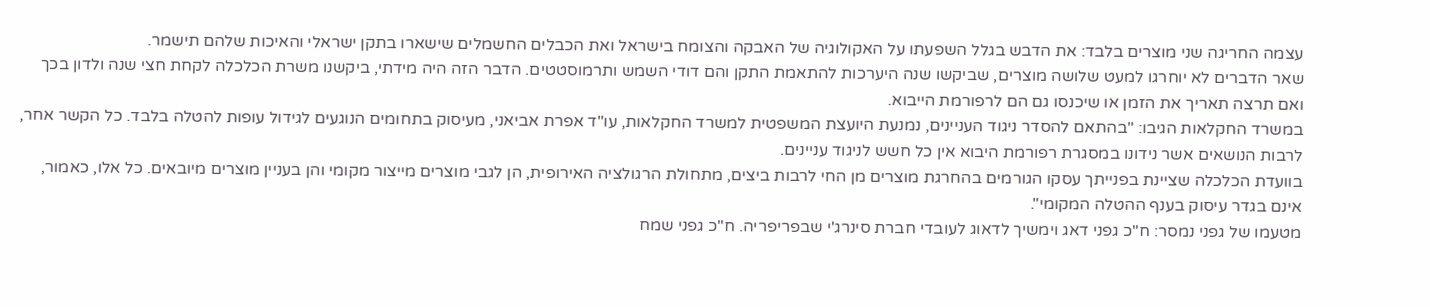עצמה החריגה שני מוצרים בלבד: את הדבש בגלל השפעתו על האקולוגיה של האבקה והצומח בישראל ואת הכבלים החשמלים שישארו בתקן ישראלי והאיכות שלהם תישמר.
שאר הדברים לא יוחרגו למעט שלושה מוצרים, שביקשו שנה היערכות להתאמת התקן והם דודי השמש ותרמוסטטים. הדבר הזה היה מידתי, ביקשנו משרת הכלכלה לקחת חצי שנה ולדון בכך ואם תרצה תאריך את הזמן או שיכנסו גם הם לרפורמת הייבוא.
במשרד החקלאות הגיבו: "בהתאם להסדר ניגוד העניינים, נמנעת היועצת המשפטית למשרד החקלאות, עו"ד אפרת אביאני, מעיסוק בתחומים הנוגעים לגידול עופות להטלה בלבד. כל הקשר אחר, לרבות הנושאים אשר נידונו במסגרת רפורמת היבוא אין כל חשש לניגוד עניינים.
בוועדת הכלכלה שציינת בפנייתך עסקו הגורמים בהחרגת מוצרים מן החי לרבות ביצים, מתחולת הרגולציה האירופית, הן לגבי מוצרים מייצור מקומי והן בעניין מוצרים מיובאים. כל אלו, כאמור, אינם בגדר עיסוק בענף ההטלה המקומי".
מטעמו של גפני נמסר: ח"כ גפני דאג וימשיך לדאוג לעובדי חברת סינרג'י שבפריפריה. ח"כ גפני שמח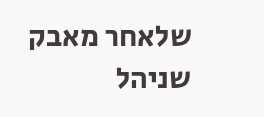שלאחר מאבק שניהל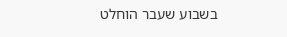בשבוע שעבר הוחלט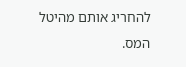להחריג אותם מהיטל המס.